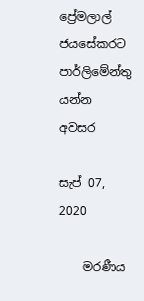ප්‍රේමලාල් ජයසේකරට පාර්ලිමේන්තු යන්න අවසර

සැප් 07, 2020

    මරණීය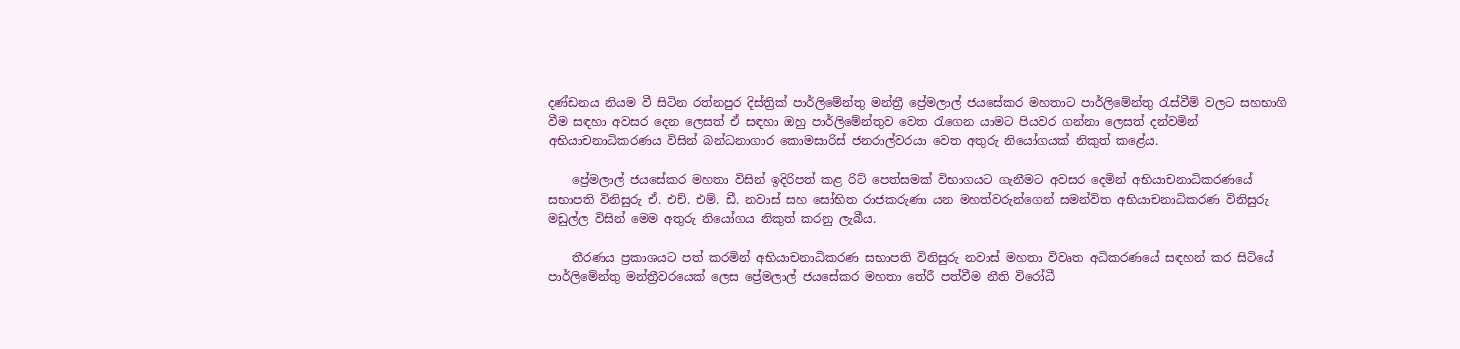දණ්ඩනය නියම වී සිටින රත්නපුර දිස්ත්‍රික් පාර්ලිමේන්තු මන්ත්‍රී ප්‍රේමලාල් ජයසේකර මහතාට පාර්ලිමේන්තු රැස්වීම් වලට සහභාගි වීම සඳහා අවසර දෙන ලෙසත් ඒ සඳහා ඔහු පාර්ලිමේන්තුව වෙත රැගෙන යාමට පියවර ගන්නා ලෙසත් දන්වමින් අභියාචනාධිකරණය විසින් බන්ධනාගාර කොමසාරිස් ජනරාල්වරයා වෙත අතුරු නියෝගයක් නිකුත් කළේය.

    ප්‍රේමලාල් ජයසේකර මහතා විසින් ඉදිරිපත් කළ රිට් පෙත්සමක් විභාගයට ගැනීමට අවසර දෙමින් අභියාචනාධිකරණයේ සභාපති විනිසුරු ඒ. එච්. එම්. ඩී. නවාස් සහ සෝභිත රාජකරුණා යන මහත්වරුන්ගෙන් සමන්විත අභියාචනාධිකරණ විනිසුරු මඩුල්ල විසින් මෙම අතුරු නියෝගය නිකුත් කරනු ලැබීය.

    තීරණය ප්‍රකාශයට පත් කරමින් අභියාචනාධිකරණ සභාපති විනිසුරු නවාස් මහතා විවෘත අධිකරණයේ සඳහන් කර සිටියේ පාර්ලිමේන්තු මන්ත්‍රීවරයෙක් ලෙස ප්‍රේමලාල් ජයසේකර මහතා තේරී පත්වීම නීති විරෝධී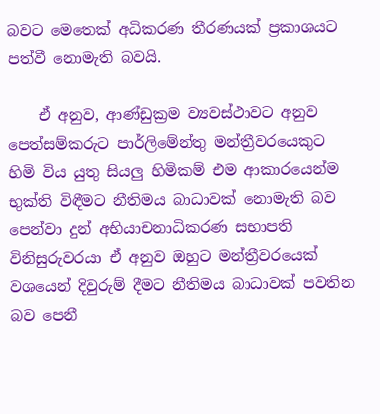බවට මෙතෙක් අධිකරණ තීරණයක් ප්‍රකාශයට පත්වී නොමැති බවයි.

    ඒ අනුව, ආණ්ඩුක්‍රම ව්‍යවස්ථාවට අනුව පෙත්සම්කරුට පාර්ලිමේන්තු මන්ත්‍රීවරයෙකුට හිමි විය යුතු සියලු හිමිකම් එම ආකාරයෙන්ම භුක්ති විඳීමට නීතිමය බාධාවක් නොමැති බව පෙන්වා දුන් අභියාචනාධිකරණ සභාපති විනිසුරුවරයා ඒ අනුව ඔහුට මන්ත්‍රීවරයෙක් වශයෙන් දිවුරුම් දීමට නීතිමය බාධාවක් පවතින බව පෙනී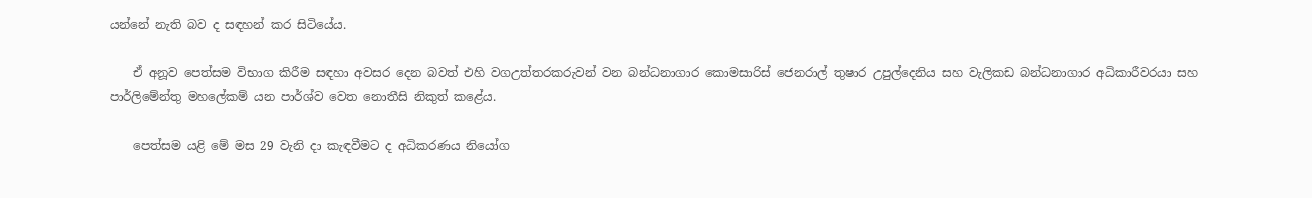යන්නේ නැති බව ද සඳහන් කර සිටියේය.

    ඒ අනූව පෙත්සම විභාග කිරීම සඳහා අවසර දෙන බවත් එහි වගඋත්තරකරුවන් වන බන්ධනාගාර කොමසාරිස් ජෙනරාල් තුෂාර උපුල්දෙනිය සහ වැලිකඩ බන්ධනාගාර අධිකාරීවරයා සහ පාර්ලිමේන්තු මහලේකම් යන පාර්ශ්ව වෙත නොතීසි නිකුත් කළේය.

    පෙත්සම යළි මේ මස 29 වැනි දා කැඳවීමට ද අධිකරණය නියෝග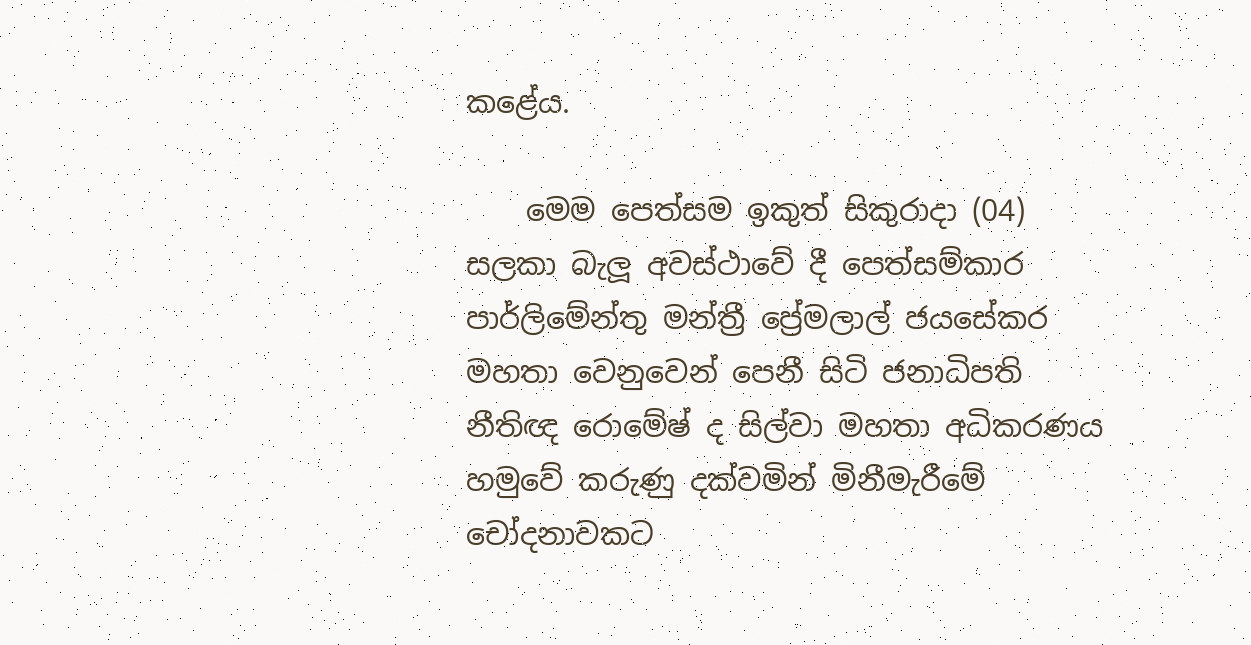කළේය.

    මෙම පෙත්සම ඉකුත් සිකුරාදා (04) සලකා බැලූ අවස්ථාවේ දී පෙත්සම්කාර පාර්ලිමේන්තු මන්ත්‍රී ප්‍රේමලාල් ජයසේකර මහතා වෙනුවෙන් පෙනී සිටි ජනාධිපති නීතිඥ රොමේෂ් ද සිල්වා මහතා අධිකරණය හමුවේ කරුණු දක්වමින් මිනීමැරීමේ චෝදනාවකට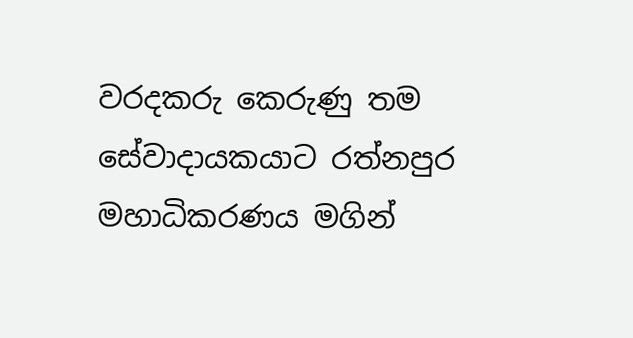වරදකරු කෙරුණු තම සේවාදායකයාට රත්නපුර මහාධිකරණය මගින්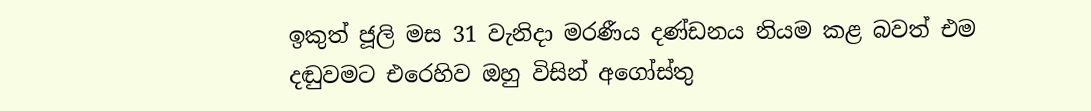ඉකුත් ජූලි මස 31 වැනිදා මරණීය දණ්ඩනය නියම කළ බවත් එම දඬුවමට එරෙහිව ඔහු විසින් අගෝස්තු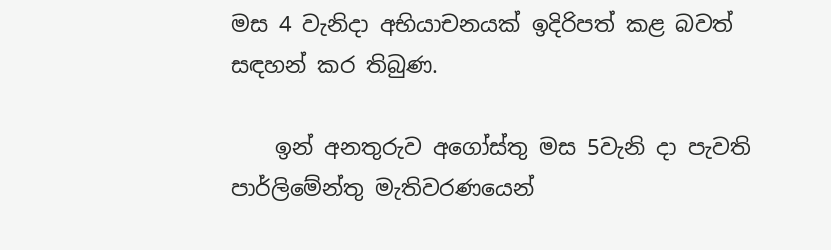මස 4 වැනිදා අභියාචනයක් ඉදිරිපත් කළ බවත් සඳහන් කර තිබුණ.

    ඉන් අනතුරුව අගෝස්තු මස 5වැනි දා පැවති පාර්ලිමේන්තු මැතිවරණයෙන්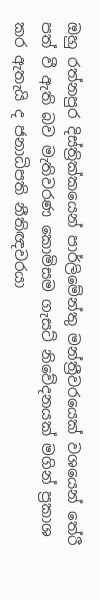ඔහු රත්නපුර දිස්ත්‍රික්කයෙන් පාර්ලිමේන්තු මන්ත්‍රීවරයෙක් වශයෙන් තේරී පත් වී ඇති බව මැතිවරණ කොමිසම ගැසට් නිවේදනයක් මගින් ප්‍රකාශ කර ඇතැයි ද ජනාධිපති නීතිඥවරයා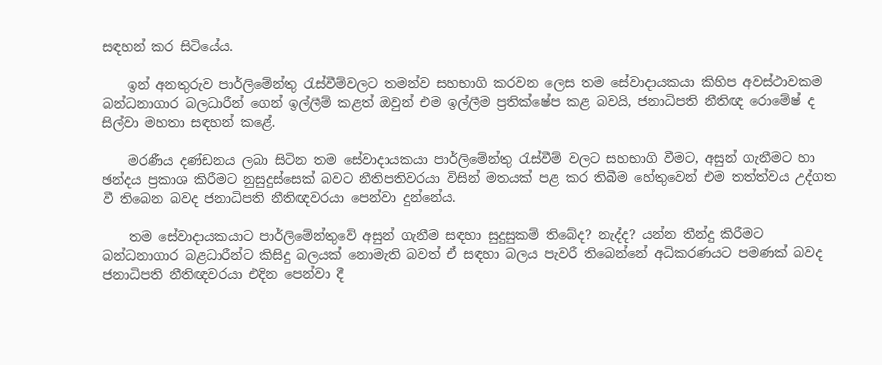සඳහන් කර සිටියේය.

    ඉන් අනතුරුව පාර්ලිමේන්තු රැස්වීම්වලට තමන්ව සහභාගි කරවන ලෙස තම සේවාදායකයා කිහිප අවස්ථාවකම බන්ධනාගාර බලධාරීන් ගෙන් ඉල්ලීම් කළත් ඔවුන් එම ඉල්ලීම ප්‍රතික්ෂේප කළ බවයි, ජනාධිපති නීතිඥ රොමේෂ් ද සිල්වා මහතා සඳහන් කළේ.

    මරණීය දණ්ඩනය ලබා සිටින තම සේවාදායකයා පාර්ලිමේන්තු රැස්වීම් වලට සහභාගි වීමට, අසුන් ගැනීමට හා ඡන්දය ප්‍රකාශ කිරීමට නුසුදුස්සෙක් බවට නීතිපතිවරයා විසින් මතයක් පළ කර තිබීම හේතුවෙන් එම තත්ත්වය උද්ගත වී තිබෙන බවද ජනාධිපති නීතිඥවරයා පෙන්වා දුන්නේය.

    තම සේවාදායකයාට පාර්ලිමේන්තුවේ අසුන් ගැනීම සඳහා සුදුසුකම් තිබේද? නැද්ද? යන්න තීන්දු කිරීමට බන්ධනාගාර බළධාරීන්ට කිසිදු බලයක් නොමැති බවත් ඒ සඳහා බලය පැවරී තිබෙන්නේ අධිකරණයට පමණක් බවද ජනාධිපති නීතිඥවරයා එදින පෙන්වා දී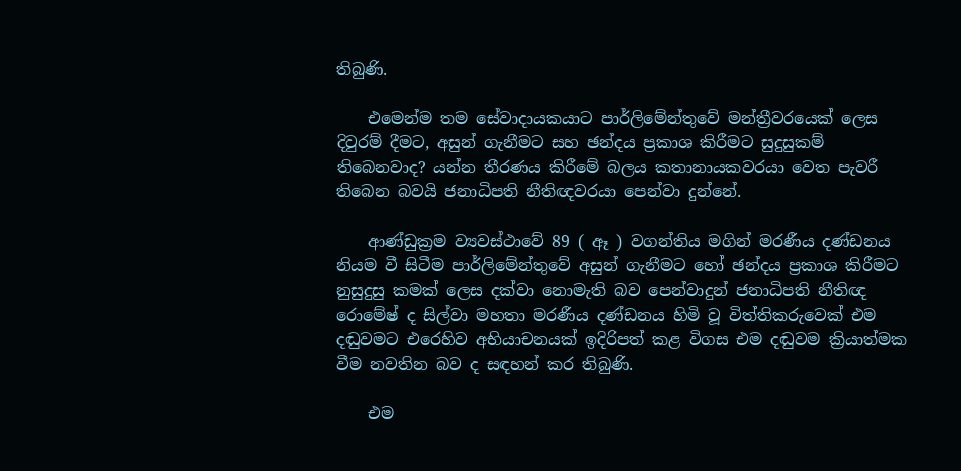තිබුණි.

    එමෙන්ම තම සේවාදායකයාට පාර්ලිමේන්තුවේ මන්ත්‍රීවරයෙක් ලෙස දිවුරම් දීමට, අසුන් ගැනීමට සහ ඡන්දය ප්‍රකාශ කිරීමට සුදුසුකම් තිබෙනවාද? යන්න තීරණය කිරීමේ බලය කතානායකවරයා වෙත පැවරී තිබෙන බවයි ජනාධිපති නීතිඥවරයා පෙන්වා දුන්නේ.

    ආණ්ඩුක්‍රම ව්‍යවස්ථාවේ 89 ( ඈ ) වගන්තිය මගින් මරණීය දණ්ඩනය නියම වී සිටීම පාර්ලිමේන්තුවේ අසුන් ගැනීමට හෝ ඡන්දය ප්‍රකාශ කිරීමට නුසුදුසු කමක් ලෙස දක්වා නොමැති බව පෙන්වාදුන් ජනාධිපති නීතිඥ රොමේෂ් ද සිල්වා මහතා මරණීය දණ්ඩනය හිමි වූ විත්තිකරුවෙක් එම දඬුවමට එරෙහිව අභියාචනයක් ඉදිරිපත් කළ විගස එම දඬුවම ක්‍රියාත්මක වීම නවතින බව ද සඳහන් කර තිබුණි.

    එම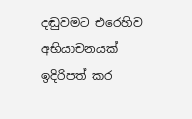දඬුවමට එරෙහිව අභියාචනයක් ඉදිරිපත් කර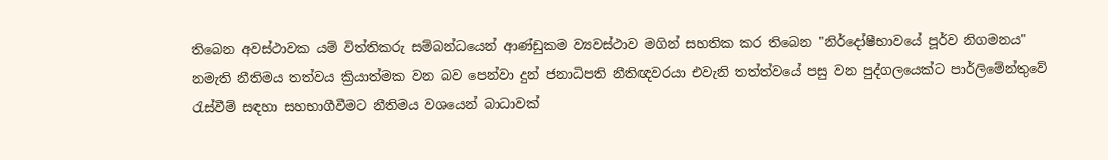තිබෙන අවස්ථාවක යම් විත්තිකරු සම්බන්ධයෙන් ආණ්ඩුකම ව්‍යවස්ථාව මගින් සහතික කර තිබෙන "නිර්දෝෂීභාවයේ පූර්ව නිගමනය" නමැති නීතිමය තත්වය‍ ක්‍රියාත්මක වන බව පෙන්වා දුන් ජනාධිපති නීතිඥවරයා එවැනි තත්ත්වයේ පසු වන පුද්ගලයෙක්ට පාර්ලිමේන්තුවේ රැස්වීම් සඳහා සහභාගීවීමට නීතිමය වශයෙන් බාධාවක්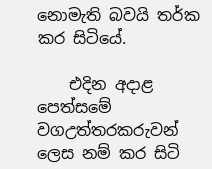නොමැති බවයි තර්ක කර සිටියේ.

    එදින අදාළ පෙත්සමේ වගඋත්තරකරුවන් ලෙස නම් කර සිටි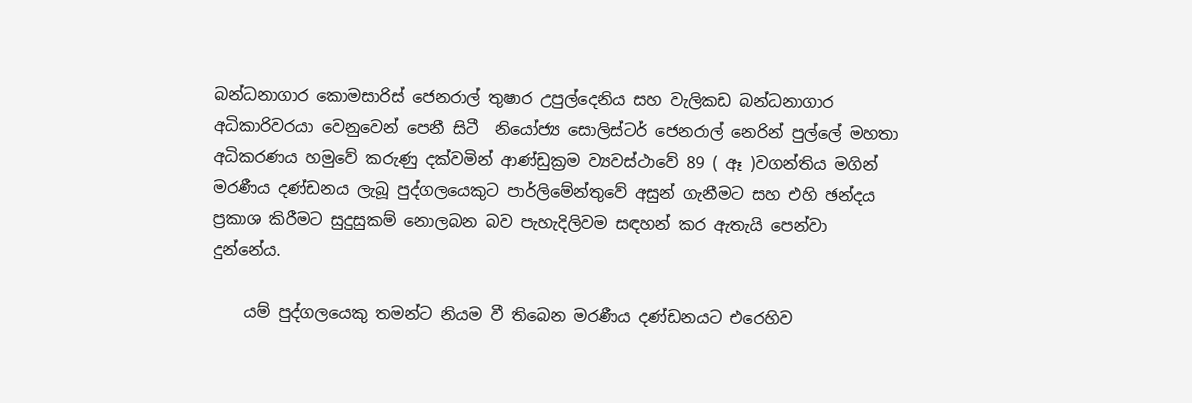බන්ධනාගාර කොමසාරිස් ජෙනරාල් තුෂාර උපුල්දෙනිය සහ වැලිකඩ බන්ධනාගාර අධිකාරිවරයා වෙනුවෙන් පෙනී සිටී ‍ නියෝජ්‍ය සොලිස්ටර් ජෙනරාල් නෙරින් පුල්ලේ මහතා අධිකරණය හමුවේ කරුණු දක්වමින් ආණ්ඩුක්‍රම ව්‍යවස්ථාවේ 89 ( ඈ )වගන්තිය මගින් මරණීය දණ්ඩනය ලැබූ පුද්ගලයෙකුට පාර්ලිමේන්තුවේ අසුන් ගැනීමට සහ එහි ඡන්දය ප්‍රකාශ කිරීමට සුදුසුකම් නොලබන බව පැහැදිලිවම සඳහන් කර ඇතැයි පෙන්වා දුන්නේය.

    යම් පුද්ගලයෙකු තමන්ට නියම වී තිබෙන මරණීය දණ්ඩනයට එරෙහිව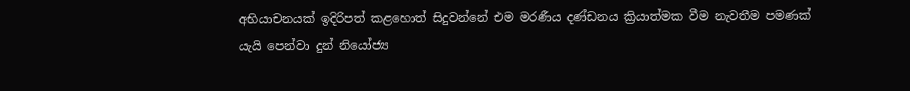අභියාචනයක් ඉදිරිපත් කළහොත් සිදුවන්නේ එම මරණීය දණ්ඩනය ක්‍රියාත්මක වීම නැවතීම පමණක් යැයි පෙන්වා දුන් නියෝජ්‍ය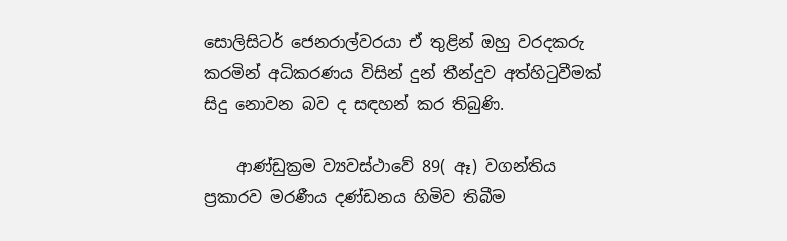සොලිසිටර් ජෙනරාල්වරයා ඒ තුළින් ඔහු වරදකරු කරමින් අධිකරණය විසින් දුන් තීන්දුව අත්හිටුවීමක් සිදු නොවන බව ද සඳහන් කර තිබුණි.

    ආණ්ඩුක්‍රම ව්‍යවස්ථාවේ 89( ඈ) වගන්තිය ප්‍රකාරව මරණීය දණ්ඩනය හිමිව තිබීම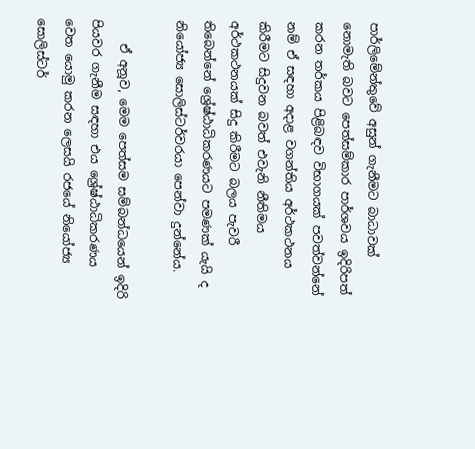පාර්ලිමේන්තුවේ අසුන් ගැනීමට බාධාවක් නොමැති බවට පෙත්සම්කාර පාර්ශවය ඉදිරිපත් කරන තර්කය පිළිබඳව විභාගයක් පවත්වන්නේ නම් ඒ සඳහා අදාළ වගන්තිය අර්ථකථනය කිරීමට සිදුවන බවත් එවැනි නීතිමය අර්ථකථනයක් සිදු කිරීමට බලය පැවරී තිබෙන්නේ ශ්‍රේෂ්ඨාධිකරණයට පමණක් යැයි ද නියෝජ්‍ය සොලිස්ටර්වරයා පෙන්වා දුන්නේය.

    ඒ අනූව, මෙම පෙත්සම සම්බන්ධයෙන් ඉදිරි පියවර ගැනීම සඳහා එය ශ්‍රේෂ්ඨාධිකරණය වෙත යොමු කරන ලෙසයි රජයේ නියෝජ්‍ය සොලිස්ටර්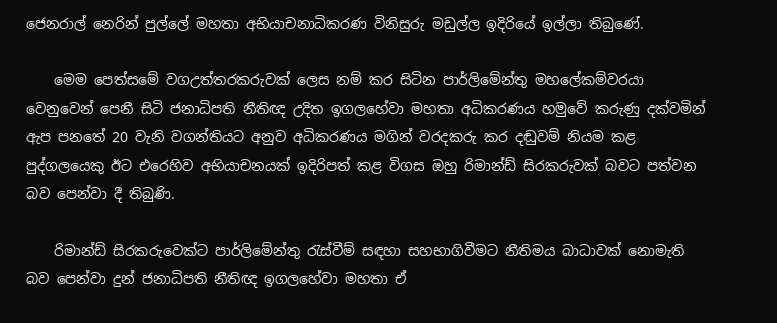ජෙනරාල් නෙරින් පුල්ලේ මහතා අභියාචනාධිකරණ විනිසුරු මඩුල්ල ඉදිරියේ ඉල්ලා තිබුණේ.

    මෙම පෙත්සමේ වගඋත්තරකරුවක් ලෙස නම් කර සිටින පාර්ලිමේන්තු මහලේකම්වරයා වෙනුවෙන් පෙනී සිටි ජනාධිපති නීතිඥ උදිත ඉගලහේවා මහතා අධිකරණය හමුවේ කරුණු දක්වමින් ඇප පනතේ 20 වැනි වගන්තියට අනුව අධිකරණය මගින් වරදකරු කර දඬුවම් නියම කළ පුද්ගලයෙකු ඊට එරෙහිව අභියාචනයක් ඉදිරිපත් කළ විගස ඔහු රිමාන්ඩ් සිරකරුවක් බවට පත්වන බව පෙන්වා දී තිබුණි.

    රිමාන්ඩ් සිරකරුවෙක්ට පාර්ලිමේන්තු රැස්වීම් සඳහා සහභාගිවීමට නීතිමය බාධාවක් නොමැති බව පෙන්වා දුන් ජනාධිපති නීතිඥ ඉගලහේවා මහතා ඒ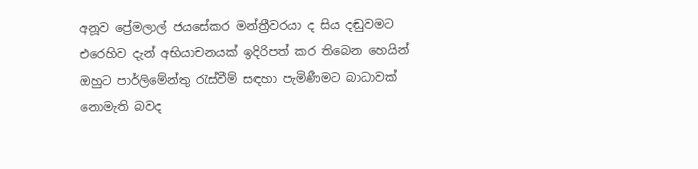අනූව ප්‍රේමලාල් ජයසේකර මන්ත්‍රීවරයා ද සිය දඬුවමට එරෙහිව දැන් අභියාචනයක් ඉදිරිපත් කර තිබෙන හෙයින් ඔහුට පාර්ලිමේන්තු රැස්වීම් සඳහා පැමිණීමට බාධාවක් නොමැති බවද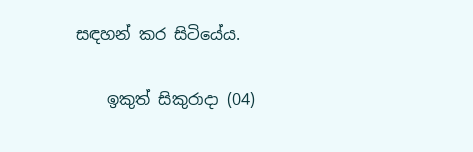සඳහන් කර සිටියේය.

    ඉකුත් සිකුරාදා (04)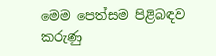මෙම පෙත්සම පිළිබඳව කරුණු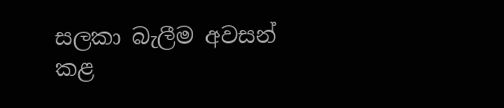සලකා බැලීම අවසන් කළ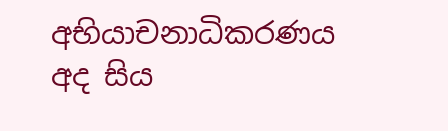අභියාචනාධිකරණය අද සිය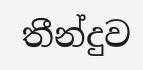තීන්දුව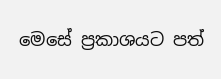මෙසේ ප්‍රකාශයට පත්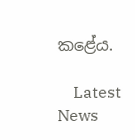කළේය.

    Latest News